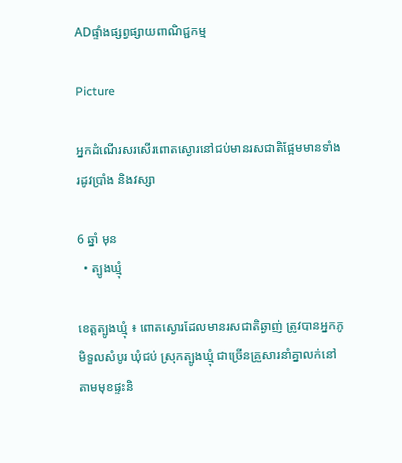ADផ្ទាំងផ្សព្វផ្សាយពាណិជ្ជកម្ម

Picture

អ្នកដំណើរសរសើរពោតស្ងោរនៅជប់មានរសជាតិផ្អែមមានទាំងរដូវប្រាំង និងវស្សា

6 ឆ្នាំ មុន
  • ត្បូងឃ្មុំ

ខេត្តត្បូងឃ្មុំ ៖ ពោតស្ងោរដែលមានរសជាតិឆ្ងាញ់ ត្រូវបានអ្នកភូមិទួលសំបូរ ឃុំជប់ ស្រុកត្បូងឃ្មុំ ជាច្រើនគ្រួសារនាំគ្នាលក់នៅតាមមុខផ្ទះនិ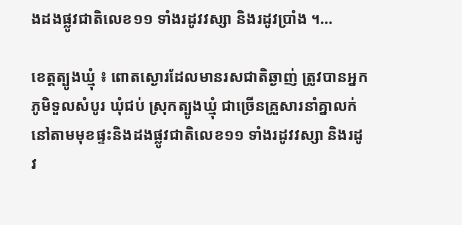ងដងផ្លូវជាតិលេខ១១ ទាំងរដូវវស្សា និងរដូវប្រាំង ។…

ខេត្តត្បូងឃ្មុំ ៖ ពោតស្ងោរដែលមានរសជាតិឆ្ងាញ់ ត្រូវបានអ្នកភូមិទួលសំបូរ ឃុំជប់ ស្រុកត្បូងឃ្មុំ ជាច្រើនគ្រួសារនាំគ្នាលក់នៅតាមមុខផ្ទះនិងដងផ្លូវជាតិលេខ១១ ទាំងរដូវវស្សា និងរដូវ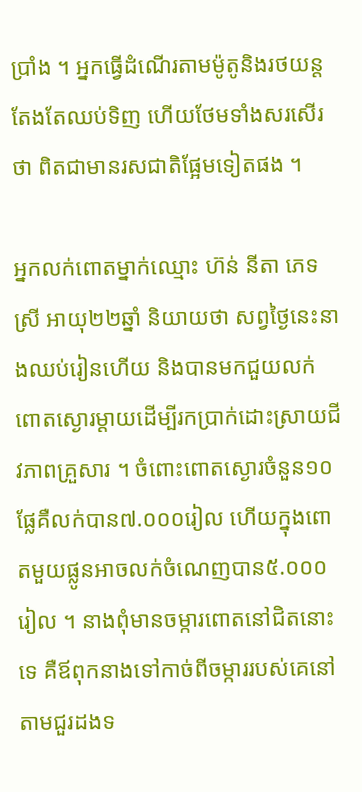ប្រាំង ។ អ្នកធ្វើដំណើរតាមម៉ូតូនិងរថយន្តតែងតែឈប់ទិញ ហើយថែមទាំងសរសើរថា ពិតជាមានរសជាតិផ្អែមទៀតផង ។

អ្នកលក់ពោតម្នាក់ឈ្មោះ ហ៊ន់ នីតា ភេទស្រី អាយុ២២ឆ្នាំ និយាយថា សព្វថ្ងៃនេះនាងឈប់រៀនហើយ និងបានមកជួយលក់ពោតស្ងោរម្តាយដើម្បីរកប្រាក់ដោះស្រាយជីវភាពគ្រួសារ ។ ចំពោះពោតស្ងោរចំនួន១០ផ្លែគឺលក់បាន៧.០០០រៀល ហើយក្នុងពោតមួយផ្លូនអាចលក់ចំណេញបាន៥.០០០រៀល ។ នាងពុំមានចម្ការពោតនៅជិតនោះទេ គឺឪពុកនាងទៅកាច់ពីចម្ការរបស់គេនៅតាមជួរដងទ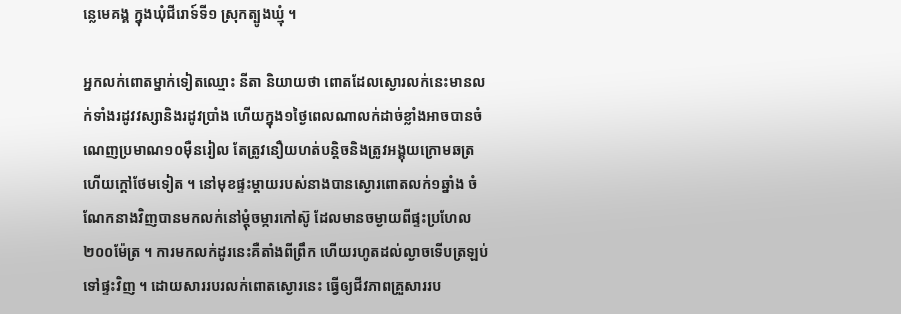ន្លេមេគង្គ ក្នុងឃុំជីរោទ៍ទី១ ស្រុកត្បូងឃ្មុំ ។

អ្នកលក់ពោតម្នាក់ទៀតឈ្មោះ នីតា និយាយថា ពោតដែលស្ងោរលក់នេះមានលក់ទាំងរដូវវស្សានិងរដូវប្រាំង ហើយក្នុង១ថ្ងៃពេលណាលក់ដាច់ខ្លាំងអាចបានចំណេញប្រមាណ១០ម៉ឺនរៀល តែត្រូវនឿយហត់បន្តិចនិងត្រូវអង្គុយក្រោមឆត្រហើយក្តៅថែមទៀត ។ នៅមុខផ្ទះម្តាយរបស់នាងបានស្ងោរពោតលក់១ឆ្នាំង ចំណែកនាងវិញបានមកលក់នៅម្តុំចម្ការកៅស៊ូ ដែលមានចម្ងាយពីផ្ទះប្រហែល២០០ម៉ែត្រ ។ ការមកលក់ដូរនេះគឺតាំងពីព្រឹក ហើយរហូតដល់ល្ងាចទើបត្រឡប់ទៅផ្ទះវិញ ។ ដោយសាររបរលក់ពោតស្ងោរនេះ ធ្វើឲ្យជីវភាពគ្រួសាររប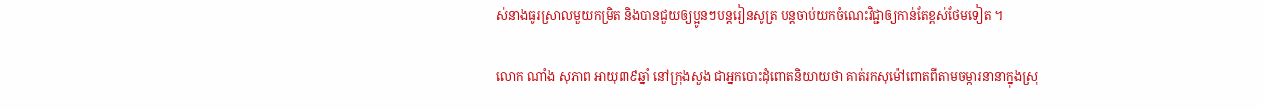ស់នាងធូរស្រាលមួយកម្រិត និងបានជួយឲ្យប្អូនៗបន្តរៀនសូត្រ បន្តចាប់យកចំណេះវិជ្ជាឲ្យកាន់តែខ្ពស់ថែមទៀត ។

លោក ណាំង សុភាព អាយុ៣៩ឆ្នាំ នៅក្រុងសួង ជាអ្នកបោះដុំពោតនិយាយថា គាត់រកសុម៉ៅពោតពីតាមចម្ការនានាក្នុងស្រុ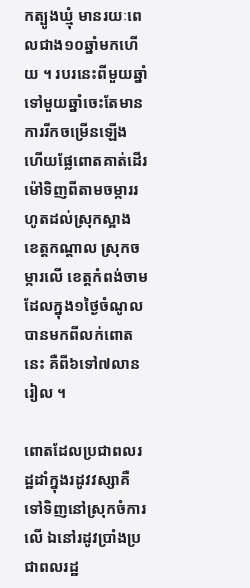កត្បូងឃ្មុំ មានរយៈពេលជាង១០ឆ្នាំមកហើយ ។ របរនេះពីមួយឆ្នាំទៅមួយឆ្នាំចេះតែមានការរីកចម្រើនឡើង ហើយផ្លែពោតគាត់ដើរម៉ៅទិញពីតាមចម្ការរហូតដល់ស្រុកស្អាង ខេត្តកណ្តាល ស្រុកចម្ការលើ ខេត្តកំពង់ចាម ដែលក្នុង១ថ្ងៃចំណូលបានមកពីលក់ពោតនេះ គឺពី៦ទៅ៧លានរៀល ។

ពោតដែលប្រជាពលរដ្ឋដាំក្នុងរដូវវស្សាគឺទៅទិញនៅស្រុកចំការលើ ឯនៅរដូវប្រាំងប្រជាពលរដ្ឋ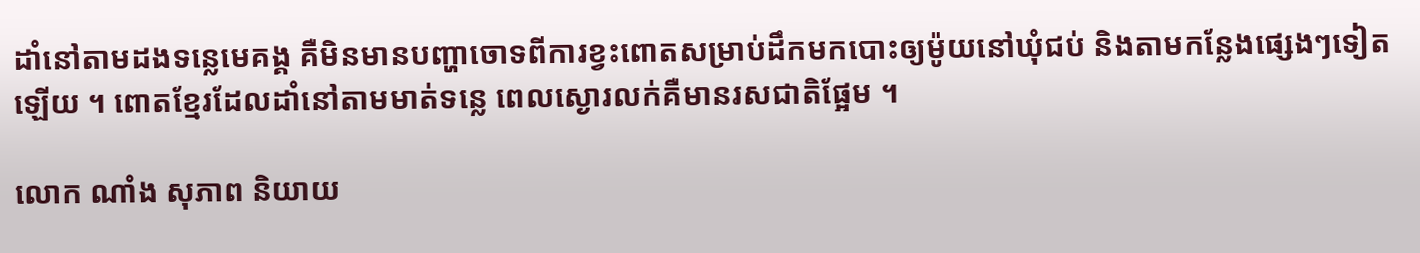ដាំនៅតាមដងទន្លេមេគង្គ គឺមិនមានបញ្ហាចោទពីការខ្វះពោតសម្រាប់ដឹកមកបោះឲ្យម៉ូយនៅឃុំជប់ និងតាមកន្លែងផ្សេងៗទៀតឡើយ ។ ពោតខ្មែរដែលដាំនៅតាមមាត់ទន្លេ ពេលស្ងោរលក់គឺមានរសជាតិផ្អែម ។

លោក ណាំង សុភាព និយាយ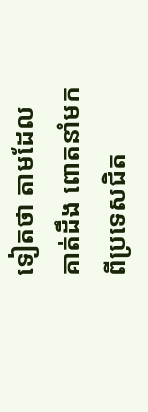ទៀតថា តាមដែលគាត់ដឹង ពោតនាំមកពីប្រទេសជិត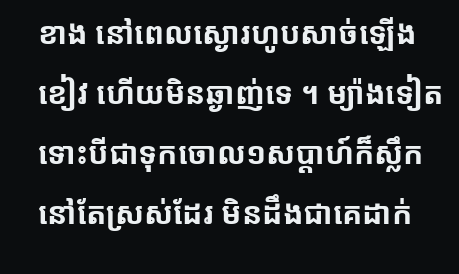ខាង នៅពេលស្ងោរហូបសាច់ឡើងខៀវ ហើយមិនឆ្ងាញ់ទេ ។ ម្យ៉ាងទៀត ទោះបីជាទុកចោល១សប្តាហ៍ក៏ស្លឹកនៅតែស្រស់ដែរ មិនដឹងជាគេដាក់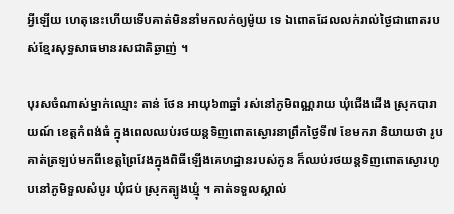អ្វីឡើយ ហេតុនេះហើយទើបគាត់មិននាំមកលក់ឲ្យម៉ូយ ទេ ឯពោតដែលលក់រាល់ថ្ងៃជាពោតរបស់ខ្មែរសុទ្ធសាធមានរសជាតិឆ្ងាញ់ ។

បុរសចំណាស់ម្នាក់ឈ្មោះ តាន់ ថែន អាយុ៦៣ឆ្នាំ រស់នៅភូមិពណ្ណរាយ ឃុំជើងដើង ស្រុកបារាយណ៍ ខេត្តកំពង់ធំ ក្នុងពេលឈប់រថយន្តទិញពោតស្ងោរនាព្រឹកថ្ងៃទី៧ ខែមករា និយាយថា រូបគាត់ត្រឡប់មកពីខេត្តព្រៃវែងក្នុងពិធីឡើងគេហដ្ឋានរបស់កូន ក៏ឈប់រថយន្តទិញពោតស្ងោរហូបនៅភូមិទួលសំបូរ ឃុំជប់ ស្រុកត្បូងឃ្មុំ ។ គាត់ទទួលស្គាល់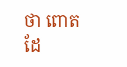ថា ពោតដែ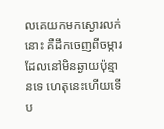លគេយកមកស្ងោរលក់នោះ គឺដឹកចេញពីចម្ការដែលនៅមិនឆ្ងាយប៉ុន្មានទេ ហេតុនេះហើយទើប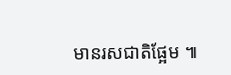មានរសជាតិផ្អែម ៕